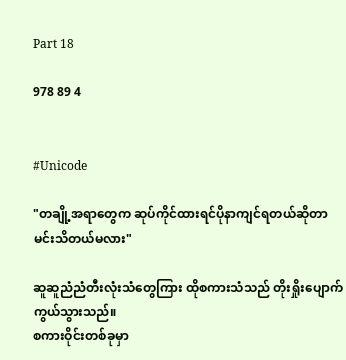Part 18

978 89 4


#Unicode

"တချို့အရာတွေက ဆုပ်ကိုင်ထားရင်ပိုနာကျင်ရတယ်ဆိုတာ မင်းသိတယ်မလား"

ဆူဆူညံညံတီးလုံးသံတွေကြား ထိုစကားသံသည် တိုးရှိုးပျောက်ကွယ်သွားသည်။
စကားဝိုင်းတစ်ခုမှာ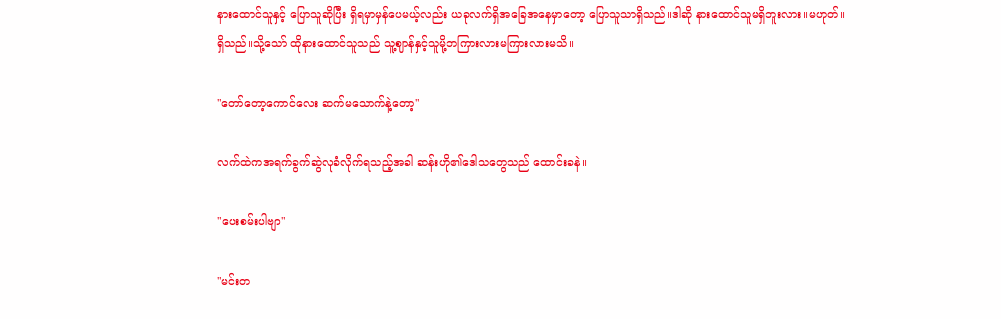နားထောင်သူနှင့် ပြောသူဆိုပြီး ရှိရမှာမှန်ပေမယ့်လည်း ယခုလက်ရှိအခြေအနေမှာတော့ ပြောသူသာရှိသည်။ဒါဆို နားထောင်သူမရှိဘူးလား။မဟုတ်။ရှိသည်။သို့သော် ထိုနားထောင်သူသည် သူ့ဈာန်နှင့်သူမို့ဘကြားလားမကြားလားမသိ။

"တော်တော့ကောင်လေး ဆက်မသောက်နဲ့တော့"

လက်ထဲကအရက်ခွက်ဆွဲလုခံလိုက်ရသည့်အခါ ဆန်းဟို၏ဒေါသတွေသည် ထောင်းခနဲ။

"ပေးစမ်းပါဗျာ"

"မင်းတ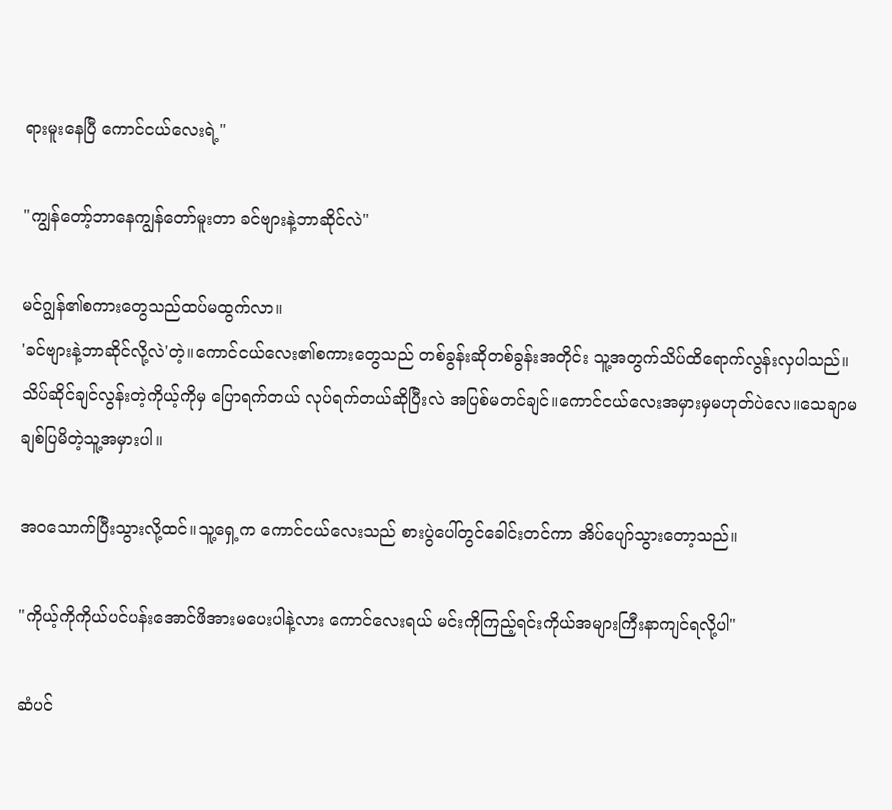ရားမူးနေပြီ ကောင်ငယ်လေးရဲ့"

"ကျွန်တော့်ဘာနေကျွန်တော်မူးတာ ခင်ဗျားနဲ့ဘာဆိုင်လဲ"

မင်ဂျွန်၏စကားတွေသည်ထပ်မထွက်လာ။
'ခင်ဗျားနဲ့ဘာဆိုင်လို့လဲ'တဲ့။ကောင်ငယ်လေး၏စကားတွေသည် တစ်ခွန်းဆိုတစ်ခွန်းအတိုင်း သူ့အတွက်သိပ်ထိရောက်လွန်းလှပါသည်။သိပ်ဆိုင်ချင်လွန်းတဲ့ကိုယ့်ကိုမှ ပြောရက်တယ် လုပ်ရက်တယ်ဆိုပြီးလဲ အပြစ်မတင်ချင်။ကောင်ငယ်လေးအမှားမှမဟုတ်ပဲလေ။သေချာမချစ်ပြမိတဲ့သူ့အမှားပါ။

အဝသောက်ပြီးသွားလို့ထင်။သူ့ရှေ့က ကောင်ငယ်လေးသည် စားပွဲပေါ်တွင်ခေါင်းတင်ကာ အိပ်ပျော်သွားတော့သည်။

"ကိုယ့်ကိုကိုယ်ပင်ပန်းအောင်ဖိအားမပေးပါနဲ့လား ကောင်လေးရယ် မင်းကိုကြည့်ရင်းကိုယ်အများကြီးနာကျင်ရလို့ပါ"

ဆံပင်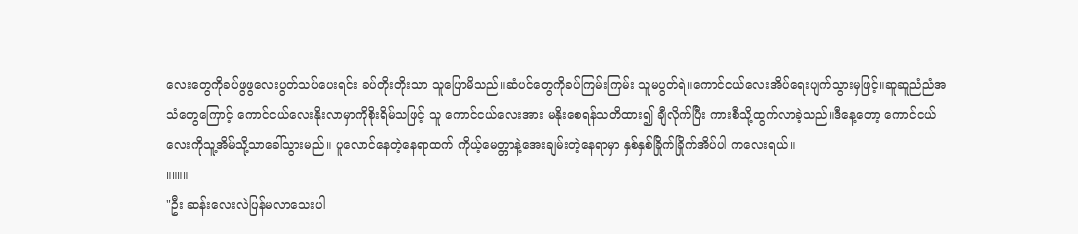လေးတွေကိုခပ်ဖွဖွလေးပွတ်သပ်ပေးရင်း ခပ်တိုးတိုးသာ သူပြောမိသည်။ဆံပင်တွေကိုခပ်ကြမ်းကြမ်း သူမပွတ်ရဲ။ကောင်ငယ်လေး‌အိပ်ရေးပျက်သွားမှဖြင့်။ဆူဆူညံညံအသံတွေကြောင့် ကောင်ငယ်လေးနိုးလာမှာကိုစိုးရိမ်သဖြင့် သူ ကောင်ငယ်လေးအား မနိုးစေရန်သတိထား၍ ချီလိုက်ပြီး ကားစီသို့ထွက်လာခဲ့သည်။ဒီနေ့တော့ ကောင်ငယ်လေးကိုသူ့အိမ်သို့သာခေါ်သွားမည်။ ပူလောင်နေတဲ့နေရာထက် ကိုယ့်မေတ္တာနဲ့အေးချမ်းတဲ့နေရာမှာ နှစ်နှစ်ခြိုက်ခြိုက်အိပ်ပါ ကလေးရယ်။
။။။။
"ဦး ဆန်းလေးလဲပြန်မလာသေးပါ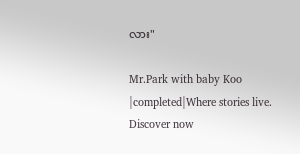လား"

Mr.Park with baby Koo |completed|Where stories live. Discover now